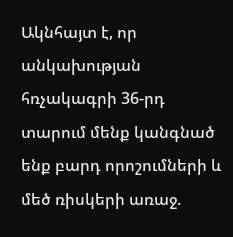Ակնհայտ է, որ անկախության հռչակագրի 36-րդ տարում մենք կանգնած ենք բարդ որոշումների և մեծ ռիսկերի առաջ.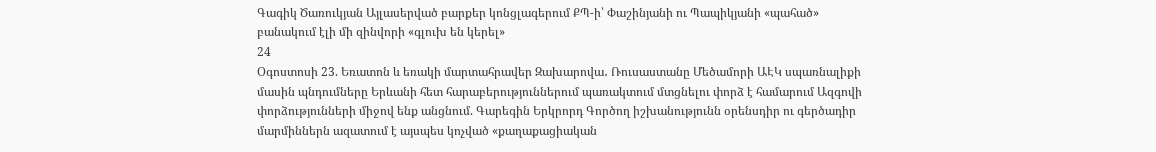Գագիկ Ծառուկյան Այլասերված բարքեր կոնցլագերում ՔՊ-ի՝ Փաշինյանի ու Պապիկյանի «պահած» բանակում էլի մի զինվորի «գլուխ են կերել»
24
Օգոստոսի 23. Եռատոն և եռակի մարտահրավեր Զախարովա․ Ռուսաստանը Մեծամորի ԱԷԿ սպառնալիքի մասին պնդումները Երևանի հետ հարաբերություններում պառակտում մտցնելու փորձ է համարում Ազգովի փորձությունների միջով ենք անցնում. Գարեգին Երկրորդ Գործող իշխանությունն օրենսդիր ու գերծադիր մարմիններն ազատում է այսպես կոչված «քաղաքացիական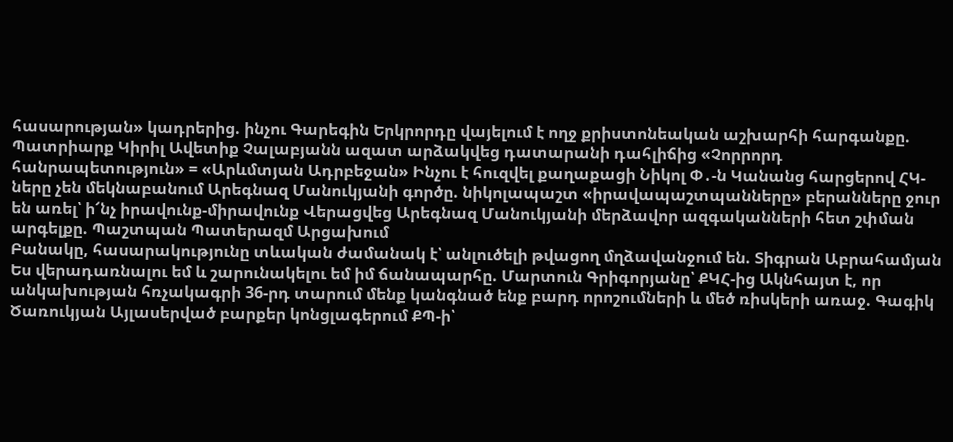հասարության» կադրերից. ինչու Գարեգին Երկրորդը վայելում է ողջ քրիստոնեական աշխարհի հարգանքը. Պատրիարք Կիրիլ Ավետիք Չալաբյանն ազատ արձակվեց դատարանի դահլիճից «Չորրորդ հանրապետություն» = «Արևմտյան Ադրբեջան» Ինչու է հուզվել քաղաքացի Նիկոլ Փ․-ն Կանանց հարցերով ՀԿ-ները չեն մեկնաբանում Արեգնազ Մանուկյանի գործը. նիկոլապաշտ «իրավապաշտպանները» բերանները ջուր են առել՝ ի՜նչ իրավունք-միրավունք Վերացվեց Արեգնազ Մանուկյանի մերձավոր ազգականների հետ շփման արգելքը. Պաշտպան Պատերազմ Արցախում
Բանակը, հասարակությունը տևական ժամանակ է՝ անլուծելի թվացող մղձավանջում են. Տիգրան Աբրահամյան Ես վերադառնալու եմ և շարունակելու եմ իմ ճանապարհը. Մարտուն Գրիգորյանը՝ ՔԿՀ-ից Ակնհայտ է, որ անկախության հռչակագրի 36-րդ տարում մենք կանգնած ենք բարդ որոշումների և մեծ ռիսկերի առաջ. Գագիկ Ծառուկյան Այլասերված բարքեր կոնցլագերում ՔՊ-ի՝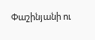Փաշինյանի ու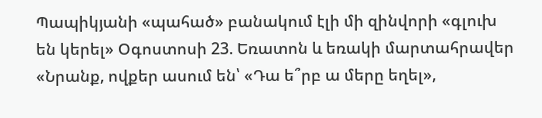Պապիկյանի «պահած» բանակում էլի մի զինվորի «գլուխ են կերել» Օգոստոսի 23. Եռատոն և եռակի մարտահրավեր «Նրանք, ովքեր ասում են՝ «Դա ե՞րբ ա մերը եղել»,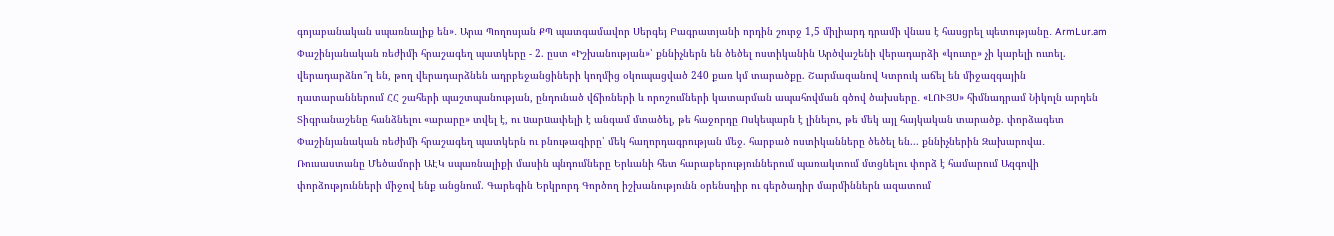գոյաբանական սպառնալիք են»․ Արա Պողոսյան ՔՊ պատգամավոր Սերգեյ Բագրատյանի որդին շուրջ 1,5 միլիարդ դրամի վնաս է հասցրել պետությանը․ ArmLur.am Փաշինյանական ռեժիմի հրաշագեղ պատկերը - 2. ըստ «Իշխանության»՝ քննիչներն են ծեծել ոստիկանին Արծվաշենի վերադարձի «կուտը» չի կարելի ուտել. վերադարձնո՞ղ են, թող վերադարձնեն ադրբեջանցիների կողմից օկուպացված 240 քառ կմ տարածքը. Շարմազանով Կտրուկ աճել են միջազգային դատարաններում ՀՀ շահերի պաշտպանության, ընդունած վճիռների և որոշումների կատարման ապահովման գծով ծախսերը․ «ԼՈՒՅՍ» հիմնադրամ Նիկոլն արդեն Տիգրանաշենը հանձնելու «արարը» տվել է, ու uարuափելի է անգամ մտածել, թե հաջորդը Ոսկեպարն է լինելու, թե մեկ այլ հայկական տարածք. փորձագետ Փաշինյանական ռեժիմի հրաշագեղ պատկերն ու բնութագիրը՝ մեկ հաղորդագրության մեջ. հարբած ոստիկանները ծեծել են... քննիչներին Զախարովա․ Ռուսաստանը Մեծամորի ԱԷԿ սպառնալիքի մասին պնդումները Երևանի հետ հարաբերություններում պառակտում մտցնելու փորձ է համարում Ազգովի փորձությունների միջով ենք անցնում. Գարեգին Երկրորդ Գործող իշխանությունն օրենսդիր ու գերծադիր մարմիններն ազատում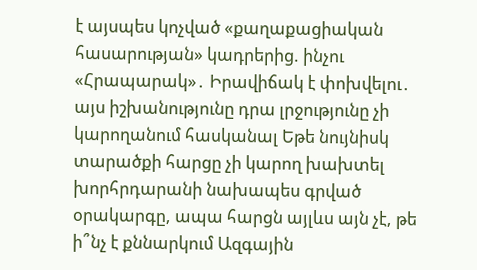է այսպես կոչված «քաղաքացիական հասարության» կադրերից. ինչու «Հրապարակ»․ Իրավիճակ է փոխվելու․ այս իշխանությունը դրա լրջությունը չի կարողանում հասկանալ Եթե նույնիսկ տարածքի հարցը չի կարող խախտել խորհրդարանի նախապես գրված օրակարգը, ապա հարցն այլևս այն չէ, թե ի՞նչ է քննարկում Ազգային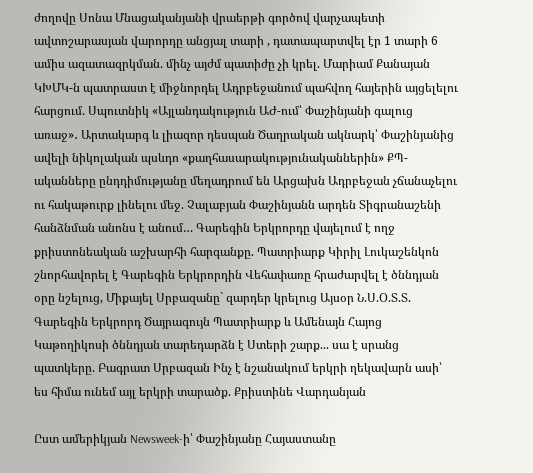ժողովը Սոնա Մնացականյանի վրաերթի գործով վարչապետի ավտոշարասյան վարորդը անցյալ տարի , դատապարտվել էր 1 տարի 6 ամիս ազատազրկման. մինչ այժմ պատիժը չի կրել. Մարիամ Քանայան ԿԽՄԿ-ն պատրաստ է միջնորդել Ադրբեջանում պահվող հայերին այցելելու հարցում. Սպուտնիկ «Այլանդակություն ԱԺ-ում՝ Փաշինյանի գալուց առաջ»․ Արտակարգ և լիազոր դեսպան Ծաղրական ակնարկ՝ Փաշինյանից ավելի նիկոլական պսևդո «քաղհասարակությունականներին» ՔՊ-ականները ընդդիմությանը մեղադրում են Արցախն Ադրբեջան չճանաչելու ու հակաթուրք լինելու մեջ. Չալաբյան Փաշինյանն արդեն Տիգրանաշենի հանձնման անոնս է անում… Գարեգին Երկրորդը վայելում է ողջ քրիստոնեական աշխարհի հարգանքը. Պատրիարք Կիրիլ Լուկաշենկոն շնորհավորել է Գարեգին Երկրորդին Վեհափառը հրաժարվել է ծննդյան օրը նշելուց, Միքայել Սրբազանը` զարդեր կրելուց Այսօր Ն.Ս.Օ.Տ.Տ. Գարեգին Երկրորդ Ծայրագույն Պատրիարք և Ամենայն Հայոց Կաթողիկոսի ծննդյան տարեդարձն է Ստերի շարք... սա է սրանց պատկերը. Բագրատ Սրբազան Ինչ է նշանակում երկրի ղեկավարն ասի՝ ես հիմա ունեմ այլ երկրի տարածք. Քրիստինե Վարդանյան

Ըստ ամերիկյան Newsweek-ի՝ Փաշինյանը Հայաստանը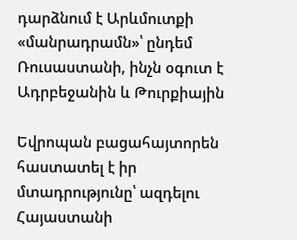դարձնում է Արևմուտքի «մանրադրամն»՝ ընդեմ Ռուսաստանի, ինչն օգուտ է Ադրբեջանին և Թուրքիային

Եվրոպան բացահայտորեն հաստատել է իր մտադրությունը՝ ազդելու Հայաստանի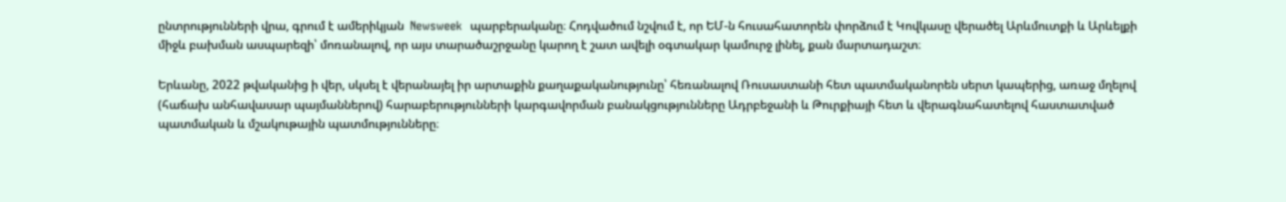ընտրությունների վրա, գրում է ամերիկյան  Newsweek  պարբերականը։ Հոդվածում նշվում է, որ ԵՄ-ն հուսահատորեն փորձում է Կովկասը վերածել Արևմուտքի և Արևելքի միջև բախման ասպարեզի՝ մոռանալով, որ այս տարածաշրջանը կարող է շատ ավելի օգտակար կամուրջ լինել, քան մարտադաշտ։

Երևանը, 2022 թվականից ի վեր, սկսել է վերանայել իր արտաքին քաղաքականությունը՝ հեռանալով Ռուսաստանի հետ պատմականորեն սերտ կապերից, առաջ մղելով (հաճախ անհավասար պայմաններով) հարաբերությունների կարգավորման բանակցությունները Ադրբեջանի և Թուրքիայի հետ և վերագնահատելով հաստատված պատմական և մշակութային պատմությունները։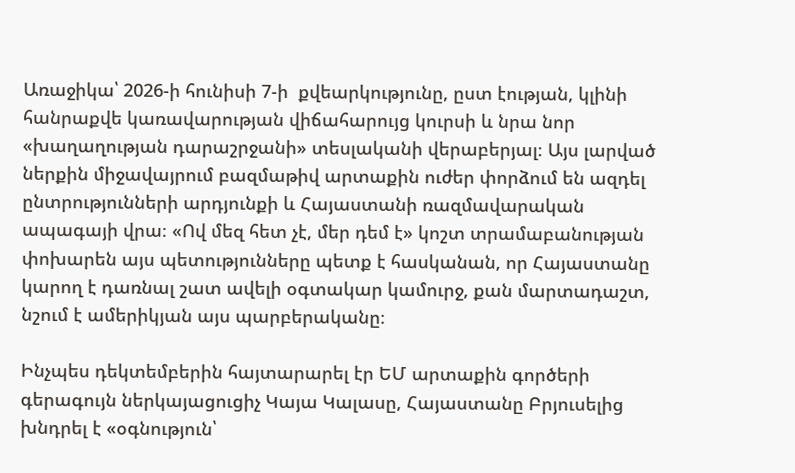Առաջիկա՝ 2026-ի հունիսի 7-ի  քվեարկությունը, ըստ էության, կլինի հանրաքվե կառավարության վիճահարույց կուրսի և նրա նոր «խաղաղության դարաշրջանի» տեսլականի վերաբերյալ։ Այս լարված ներքին միջավայրում բազմաթիվ արտաքին ուժեր փորձում են ազդել ընտրությունների արդյունքի և Հայաստանի ռազմավարական ապագայի վրա։ «Ով մեզ հետ չէ, մեր դեմ է» կոշտ տրամաբանության փոխարեն այս պետությունները պետք է հասկանան, որ Հայաստանը կարող է դառնալ շատ ավելի օգտակար կամուրջ, քան մարտադաշտ, նշում է ամերիկյան այս պարբերականը։

Ինչպես դեկտեմբերին հայտարարել էր ԵՄ արտաքին գործերի գերագույն ներկայացուցիչ Կայա Կալասը, Հայաստանը Բրյուսելից խնդրել է «օգնություն՝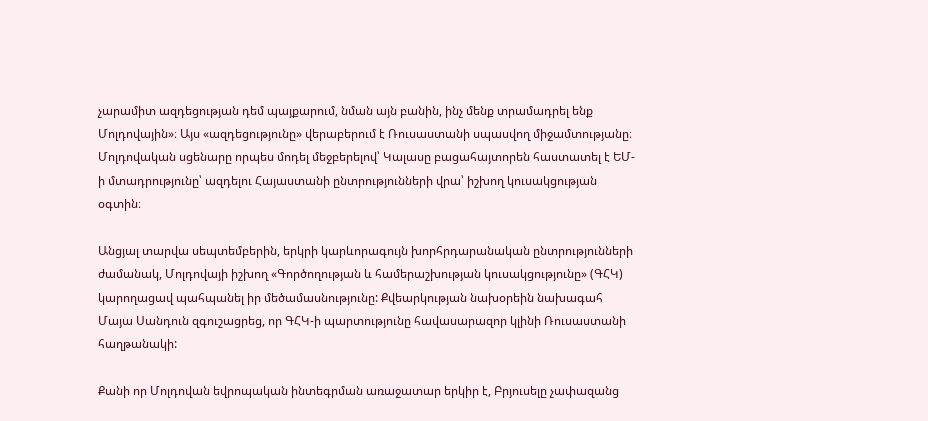չարամիտ ազդեցության դեմ պայքարում, նման այն բանին, ինչ մենք տրամադրել ենք Մոլդովային»։ Այս «ազդեցությունը» վերաբերում է Ռուսաստանի սպասվող միջամտությանը։ Մոլդովական սցենարը որպես մոդել մեջբերելով՝ Կալասը բացահայտորեն հաստատել է ԵՄ-ի մտադրությունը՝ ազդելու Հայաստանի ընտրությունների վրա՝ իշխող կուսակցության օգտին։

Անցյալ տարվա սեպտեմբերին, երկրի կարևորագույն խորհրդարանական ընտրությունների ժամանակ, Մոլդովայի իշխող «Գործողության և համերաշխության կուսակցությունը» (ԳՀԿ) կարողացավ պահպանել իր մեծամասնությունը: Քվեարկության նախօրեին նախագահ Մայա Սանդուն զգուշացրեց, որ ԳՀԿ-ի պարտությունը հավասարազոր կլինի Ռուսաստանի հաղթանակի:

Քանի որ Մոլդովան եվրոպական ինտեգրման առաջատար երկիր է, Բրյուսելը չափազանց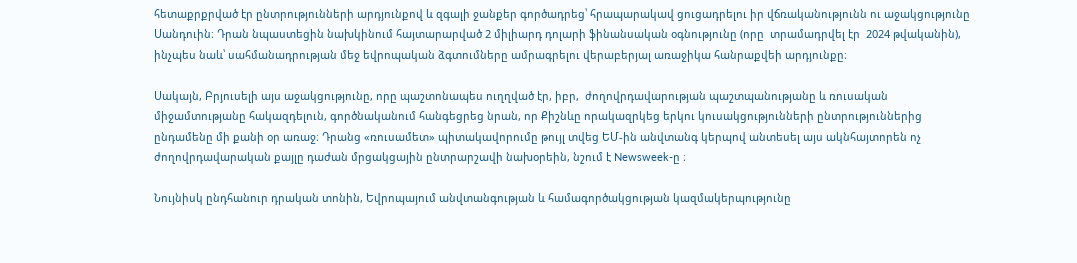հետաքրքրված էր ընտրությունների արդյունքով և զգալի ջանքեր գործադրեց՝ հրապարակավ ցուցադրելու իր վճռականությունն ու աջակցությունը Սանդուին։ Դրան նպաստեցին նախկինում հայտարարված 2 միլիարդ դոլարի ֆինանսական օգնությունը (որը  տրամադրվել էր  2024 թվականին), ինչպես նաև՝ սահմանադրության մեջ եվրոպական ձգտումները ամրագրելու վերաբերյալ առաջիկա հանրաքվեի արդյունքը։

Սակայն, Բրյուսելի այս աջակցությունը, որը պաշտոնապես ուղղված էր, իբր,  ժողովրդավարության պաշտպանությանը և ռուսական միջամտությանը հակազդելուն, գործնականում հանգեցրեց նրան, որ Քիշնևը որակազրկեց երկու կուսակցությունների ընտրություններից ընդամենը մի քանի օր առաջ։ Դրանց «ռուսամետ» պիտակավորումը թույլ տվեց ԵՄ-ին անվտանգ կերպով անտեսել այս ակնհայտորեն ոչ ժողովրդավարական քայլը դաժան մրցակցային ընտրարշավի նախօրեին, նշում է Newsweek-ը ։

Նույնիսկ ընդհանուր դրական տոնին, Եվրոպայում անվտանգության և համագործակցության կազմակերպությունը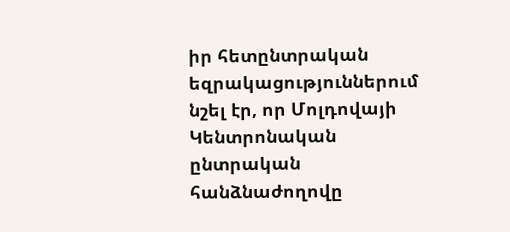իր հետընտրական եզրակացություններում նշել էր, որ Մոլդովայի Կենտրոնական ընտրական հանձնաժողովը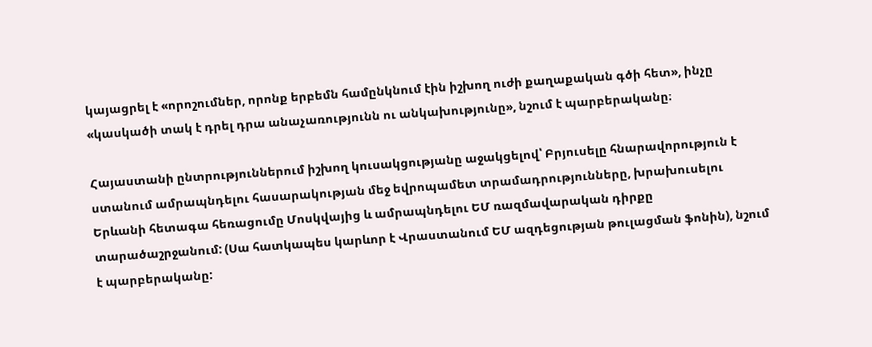կայացրել է «որոշումներ, որոնք երբեմն համընկնում էին իշխող ուժի քաղաքական գծի հետ», ինչը «կասկածի տակ է դրել դրա անաչառությունն ու անկախությունը», նշում է պարբերականը։

Հայաստանի ընտրություններում իշխող կուսակցությանը աջակցելով՝ Բրյուսելը հնարավորություն է ստանում ամրապնդելու հասարակության մեջ եվրոպամետ տրամադրությունները, խրախուսելու Երևանի հետագա հեռացումը Մոսկվայից և ամրապնդելու ԵՄ ռազմավարական դիրքը տարածաշրջանում: (Սա հատկապես կարևոր է Վրաստանում ԵՄ ազդեցության թուլացման ֆոնին), նշում է պարբերականը: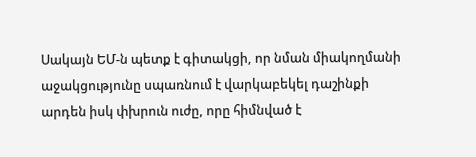Սակայն ԵՄ-ն պետք է գիտակցի, որ նման միակողմանի աջակցությունը սպառնում է վարկաբեկել դաշինքի արդեն իսկ փխրուն ուժը, որը հիմնված է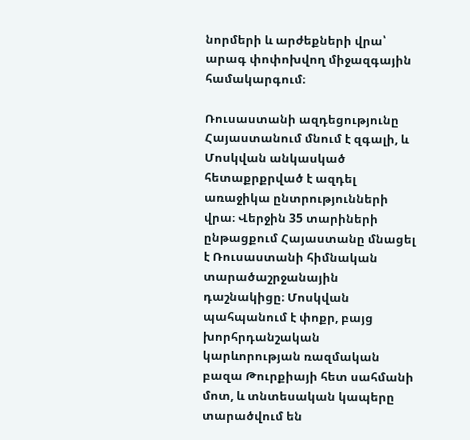նորմերի և արժեքների վրա՝ արագ փոփոխվող միջազգային համակարգում։

Ռուսաստանի ազդեցությունը Հայաստանում մնում է զգալի, և Մոսկվան անկասկած հետաքրքրված է ազդել առաջիկա ընտրությունների վրա։ Վերջին 35 տարիների ընթացքում Հայաստանը մնացել է Ռուսաստանի հիմնական տարածաշրջանային դաշնակիցը։ Մոսկվան պահպանում է փոքր, բայց խորհրդանշական կարևորության ռազմական բազա Թուրքիայի հետ սահմանի մոտ, և տնտեսական կապերը տարածվում են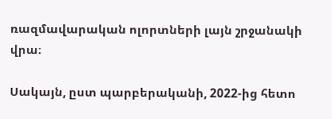ռազմավարական ոլորտների լայն շրջանակի վրա։

Սակայն, ըստ պարբերականի, 2022-ից հետո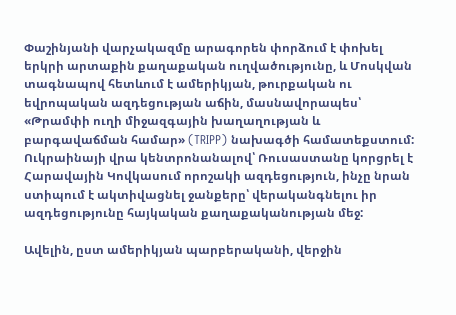Փաշինյանի վարչակազմը արագորեն փորձում է փոխել երկրի արտաքին քաղաքական ուղվածությունը, և Մոսկվան տագնապով հետևում է ամերիկյան, թուրքական ու եվրոպական ազդեցության աճին, մասնավորապես՝ «Թրամփի ուղի միջազգային խաղաղության և բարգավաճման համար» (TRIPP) նախագծի համատեքստում: Ուկրաինայի վրա կենտրոնանալով՝ Ռուսաստանը կորցրել է Հարավային Կովկասում որոշակի ազդեցություն, ինչը նրան ստիպում է ակտիվացնել ջանքերը՝ վերականգնելու իր ազդեցությունը հայկական քաղաքականության մեջ:

Ավելին, ըստ ամերիկյան պարբերականի, վերջին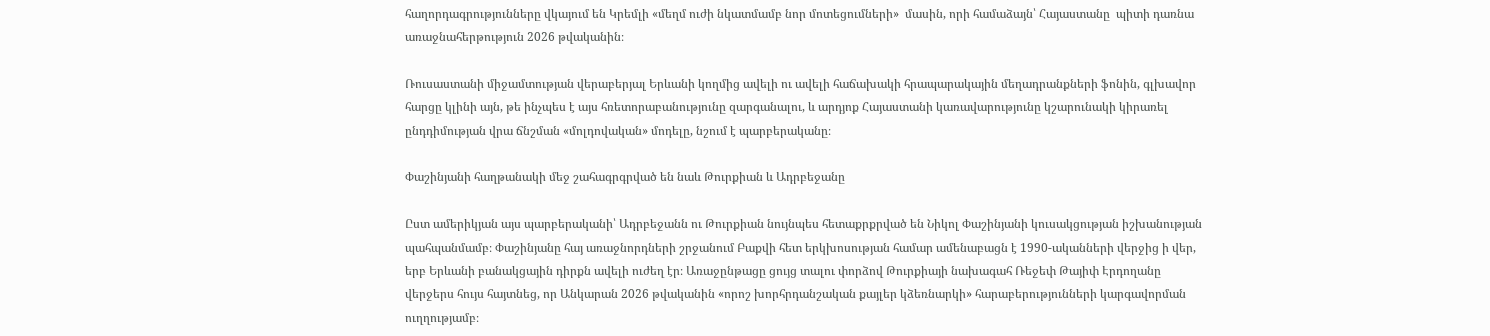հաղորդագրությունները վկայում են Կրեմլի «մեղմ ուժի նկատմամբ նոր մոտեցումների»  մասին, որի համաձայն՝ Հայաստանը  պիտի դառնա առաջնահերթություն 2026 թվականին։

Ռուսաստանի միջամտության վերաբերյալ Երևանի կողմից ավելի ու ավելի հաճախակի հրապարակային մեղադրանքների ֆոնին, գլխավոր հարցը կլինի այն, թե ինչպես է այս հռետորաբանությունը զարգանալու, և արդյոք Հայաստանի կառավարությունը կշարունակի կիրառել ընդդիմության վրա ճնշման «մոլդովական» մոդելը, նշում է պարբերականը։

Փաշինյանի հաղթանակի մեջ շահագրգրված են նաև Թուրքիան և Ադրբեջանը

Ըստ ամերիկյան այս պարբերականի՝ Ադրբեջանն ու Թուրքիան նույնպես հետաքրքրված են Նիկոլ Փաշինյանի կուսակցության իշխանության պահպանմամբ։ Փաշինյանը հայ առաջնորդների շրջանում Բաքվի հետ երկխոսության համար ամենաբացն է 1990-ականների վերջից ի վեր, երբ Երևանի բանակցային դիրքն ավելի ուժեղ էր։ Առաջընթացը ցույց տալու փորձով Թուրքիայի նախագահ Ռեջեփ Թայիփ Էրդողանը վերջերս հույս հայտնեց, որ Անկարան 2026 թվականին «որոշ խորհրդանշական քայլեր կձեռնարկի» հարաբերությունների կարգավորման ուղղությամբ։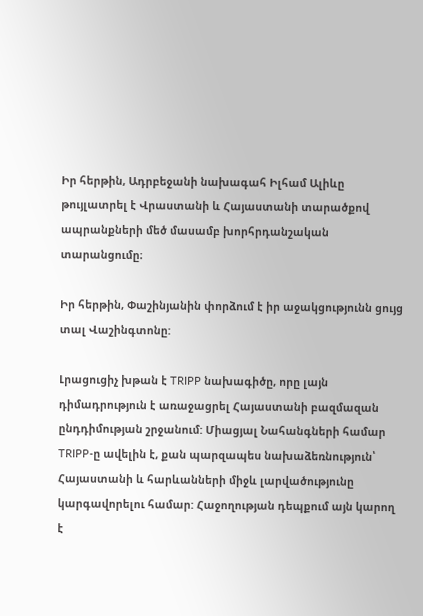Իր հերթին, Ադրբեջանի նախագահ Իլհամ Ալիևը թույլատրել է Վրաստանի և Հայաստանի տարածքով ապրանքների մեծ մասամբ խորհրդանշական տարանցումը։

Իր հերթին, Փաշինյանին փորձում է իր աջակցությունն ցույց տալ Վաշինգտոնը:

Լրացուցիչ խթան է TRIPP նախագիծը, որը լայն դիմադրություն է առաջացրել Հայաստանի բազմազան ընդդիմության շրջանում: Միացյալ Նահանգների համար TRIPP-ը ավելին է, քան պարզապես նախաձեռնություն՝ Հայաստանի և հարևանների միջև լարվածությունը կարգավորելու համար: Հաջողության դեպքում այն կարող է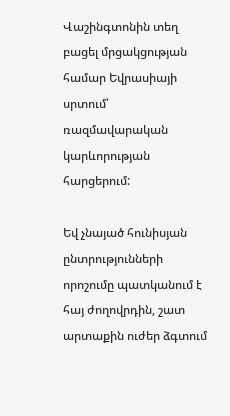Վաշինգտոնին տեղ բացել մրցակցության համար Եվրասիայի սրտում՝ ռազմավարական կարևորության հարցերում:

Եվ չնայած հունիսյան ընտրությունների որոշումը պատկանում է հայ ժողովրդին, շատ արտաքին ուժեր ձգտում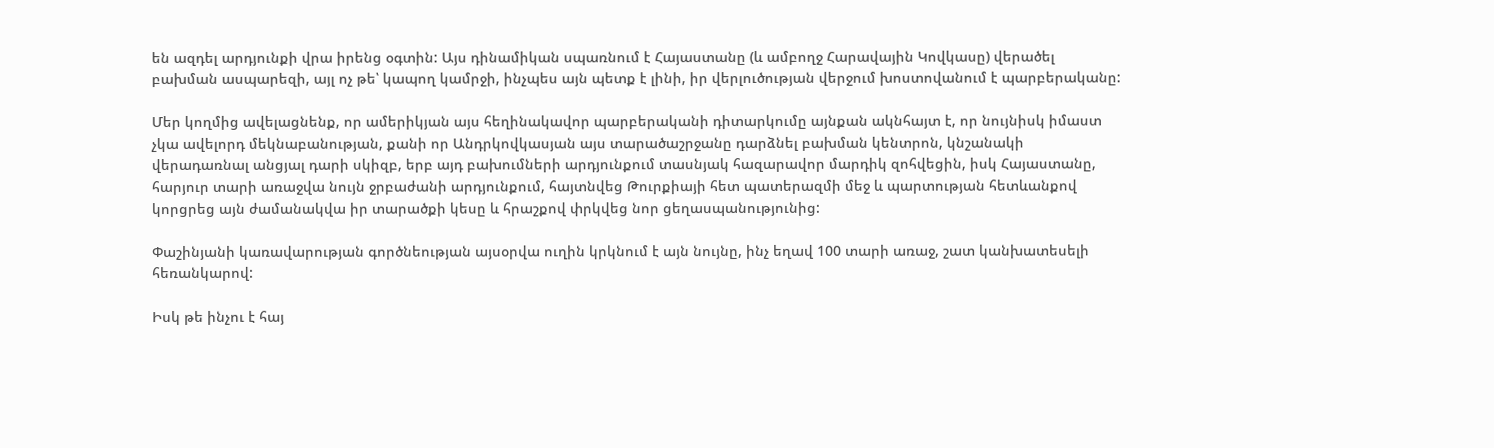են ազդել արդյունքի վրա իրենց օգտին: Այս դինամիկան սպառնում է Հայաստանը (և ամբողջ Հարավային Կովկասը) վերածել բախման ասպարեզի, այլ ոչ թե՝ կապող կամրջի, ինչպես այն պետք է լինի, իր վերլուծության վերջում խոստովանում է պարբերականը:

Մեր կողմից ավելացնենք, որ ամերիկյան այս հեղինակավոր պարբերականի դիտարկումը այնքան ակնհայտ է, որ նույնիսկ իմաստ չկա ավելորդ մեկնաբանության, քանի որ Անդրկովկասյան այս տարածաշրջանը դարձնել բախման կենտրոն, կնշանակի վերադառնալ անցյալ դարի սկիզբ, երբ այդ բախումների արդյունքում տասնյակ հազարավոր մարդիկ զոհվեցին, իսկ Հայաստանը, հարյուր տարի առաջվա նույն ջրբաժանի արդյունքում, հայտնվեց Թուրքիայի հետ պատերազմի մեջ և պարտության հետևանքով կորցրեց այն ժամանակվա իր տարածքի կեսը և հրաշքով փրկվեց նոր ցեղասպանությունից:

Փաշինյանի կառավարության գործնեության այսօրվա ուղին կրկնում է այն նույնը, ինչ եղավ 100 տարի առաջ, շատ կանխատեսելի հեռանկարով:

Իսկ թե ինչու է հայ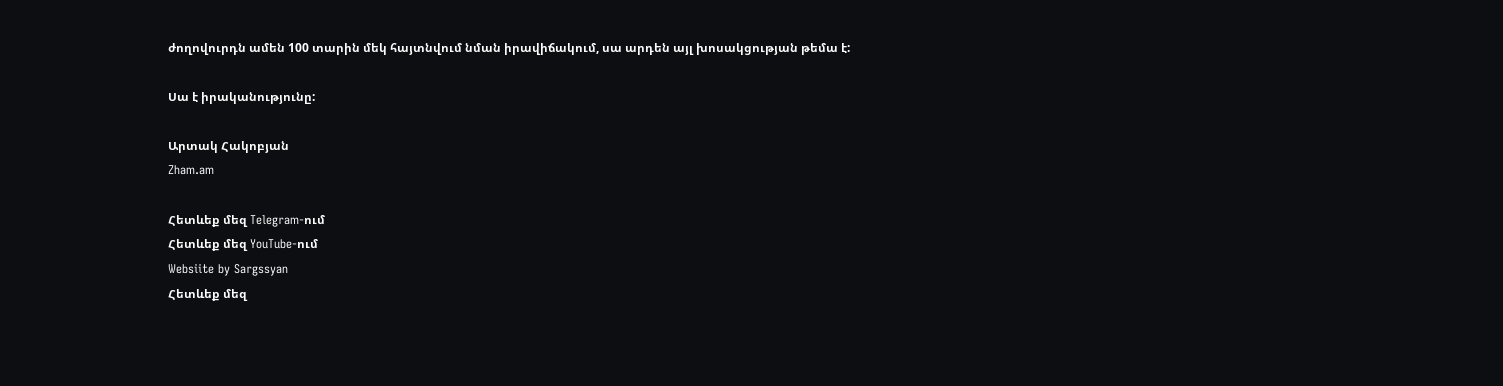ժողովուրդն ամեն 100 տարին մեկ հայտնվում նման իրավիճակում, սա արդեն այլ խոսակցության թեմա է:

Սա է իրականությունը:

Արտակ Հակոբյան
Zham.am

Հետևեք մեզ Telegram-ում
Հետևեք մեզ YouTube-ում
Websiite by Sargssyan
Հետևեք մեզ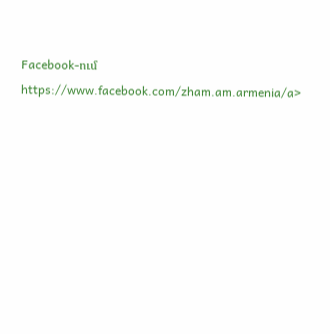Facebook-ում https://www.facebook.com/zham.am.armenia/a>